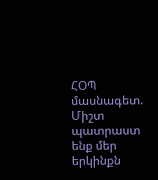ՀՕՊ մասնագետ. Միշտ պատրաստ ենք մեր երկինքն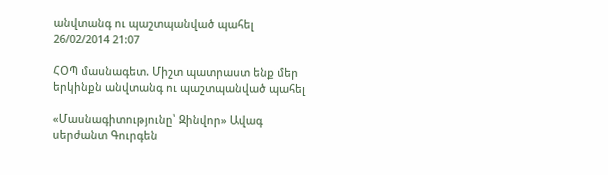անվտանգ ու պաշտպանված պահել
26/02/2014 21:07

ՀՕՊ մասնագետ. Միշտ պատրաստ ենք մեր երկինքն անվտանգ ու պաշտպանված պահել

«Մասնագիտությունը՝ Զինվոր» Ավագ սերժանտ Գուրգեն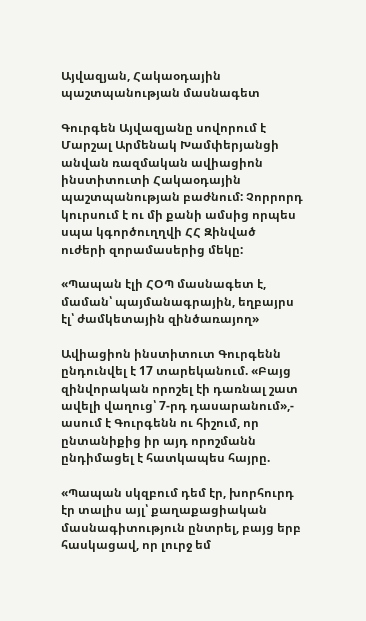Այվազյան, Հակաօդային պաշտպանության մասնագետ

Գուրգեն Այվազյանը սովորում է Մարշալ Արմենակ Խամփերյանցի անվան ռազմական ավիացիոն ինստիտուտի Հակաօդային պաշտպանության բաժնում: Չորրորդ կուրսում է ու մի քանի ամսից որպես սպա կգործուղղվի ՀՀ Զինված ուժերի զորամասերից մեկը:

«Պապան էլի ՀՕՊ մասնագետ է, մաման՝ պայմանագրային, եղբայրս էլ՝ ժամկետային զինծառայող»

Ավիացիոն ինստիտուտ Գուրգենն ընդունվել է 17 տարեկանում. «Բայց զինվորական որոշել էի դառնալ շատ ավելի վաղուց՝ 7-րդ դասարանում»,- ասում է Գուրգենն ու հիշում, որ ընտանիքից իր այդ որոշմանն ընդիմացել է հատկապես հայրը.

«Պապան սկզբում դեմ էր, խորհուրդ էր տալիս այլ՝ քաղաքացիական մասնագիտություն ընտրել, բայց երբ հասկացավ, որ լուրջ եմ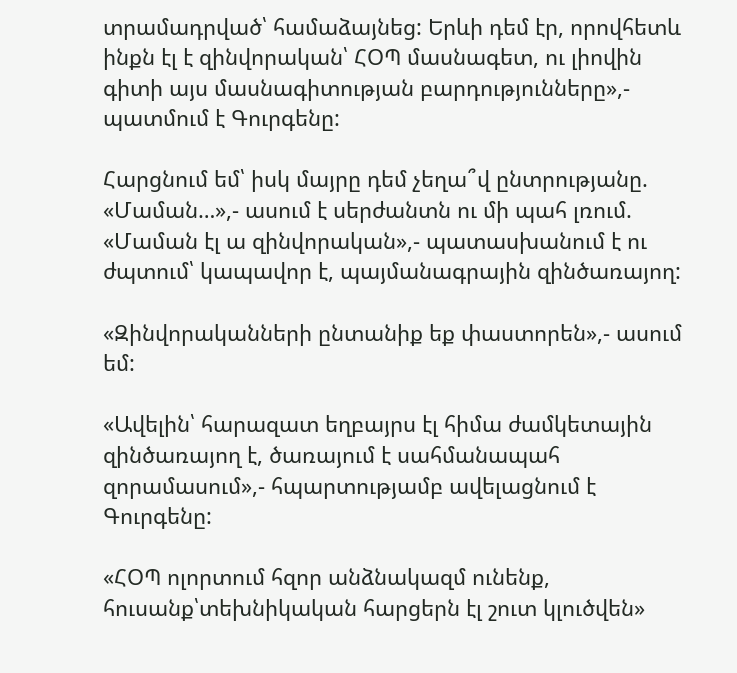տրամադրված՝ համաձայնեց: Երևի դեմ էր, որովհետև ինքն էլ է զինվորական՝ ՀՕՊ մասնագետ, ու լիովին գիտի այս մասնագիտության բարդությունները»,- պատմում է Գուրգենը:

Հարցնում եմ՝ իսկ մայրը դեմ չեղա՞վ ընտրությանը. «Մաման…»,- ասում է սերժանտն ու մի պահ լռում. «Մաման էլ ա զինվորական»,- պատասխանում է ու ժպտում՝ կապավոր է, պայմանագրային զինծառայող:

«Զինվորականների ընտանիք եք փաստորեն»,- ասում եմ:

«Ավելին՝ հարազատ եղբայրս էլ հիմա ժամկետային զինծառայող է, ծառայում է սահմանապահ զորամասում»,- հպարտությամբ ավելացնում է Գուրգենը:

«ՀՕՊ ոլորտում հզոր անձնակազմ ունենք, հուսանք՝տեխնիկական հարցերն էլ շուտ կլուծվեն»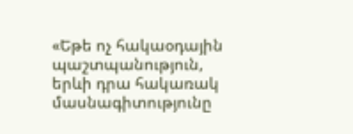«Եթե ոչ հակաօդային պաշտպանություն, երևի դրա հակառակ մասնագիտությունը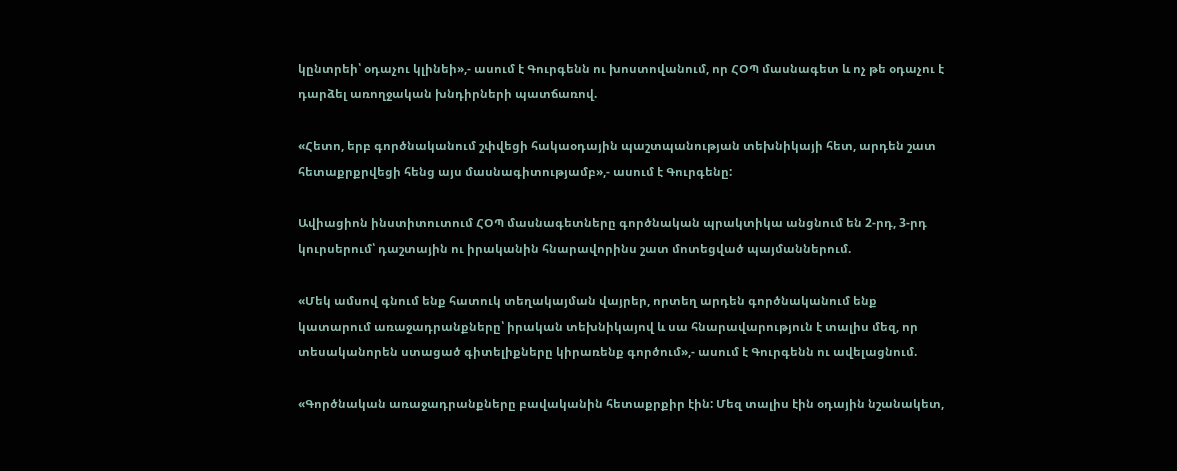կընտրեի՝ օդաչու կլինեի»,- ասում է Գուրգենն ու խոստովանում, որ ՀՕՊ մասնագետ և ոչ թե օդաչու է դարձել առողջական խնդիրների պատճառով.

«Հետո, երբ գործնականում շփվեցի հակաօդային պաշտպանության տեխնիկայի հետ, արդեն շատ հետաքրքրվեցի հենց այս մասնագիտությամբ»,- ասում է Գուրգենը:

Ավիացիոն ինստիտուտում ՀՕՊ մասնագետները գործնական պրակտիկա անցնում են 2-րդ, 3-րդ կուրսերում՝ դաշտային ու իրականին հնարավորինս շատ մոտեցված պայմաններում.

«Մեկ ամսով գնում ենք հատուկ տեղակայման վայրեր, որտեղ արդեն գործնականում ենք կատարում առաջադրանքները՝ իրական տեխնիկայով և սա հնարավարություն է տալիս մեզ, որ տեսականորեն ստացած գիտելիքները կիրառենք գործում»,- ասում է Գուրգենն ու ավելացնում.

«Գործնական առաջադրանքները բավականին հետաքրքիր էին: Մեզ տալիս էին օդային նշանակետ,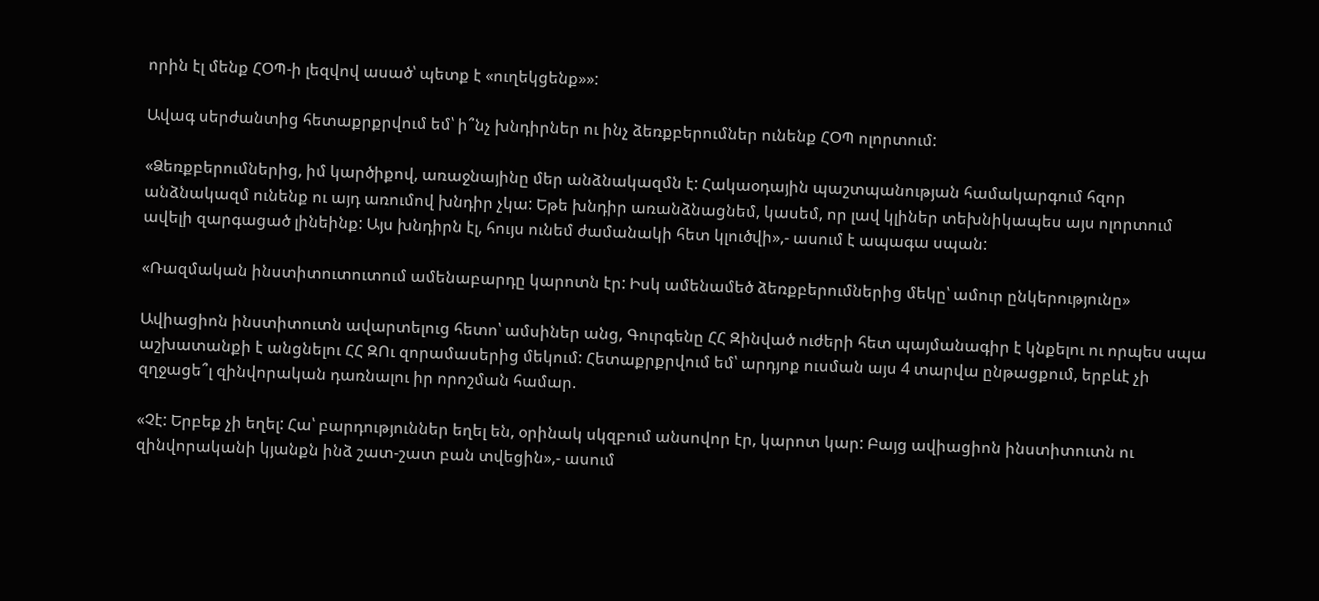որին էլ մենք ՀՕՊ-ի լեզվով ասած՝ պետք է «ուղեկցենք»»:

Ավագ սերժանտից հետաքրքրվում եմ՝ ի՞նչ խնդիրներ ու ինչ ձեռքբերումներ ունենք ՀՕՊ ոլորտում:

«Ձեռքբերումներից, իմ կարծիքով, առաջնայինը մեր անձնակազմն է: Հակաօդային պաշտպանության համակարգում հզոր անձնակազմ ունենք ու այդ առումով խնդիր չկա: Եթե խնդիր առանձնացնեմ, կասեմ, որ լավ կլիներ տեխնիկապես այս ոլորտում ավելի զարգացած լինեինք: Այս խնդիրն էլ, հույս ունեմ ժամանակի հետ կլուծվի»,- ասում է ապագա սպան:

«Ռազմական ինստիտուտուտում ամենաբարդը կարոտն էր: Իսկ ամենամեծ ձեռքբերումներից մեկը՝ ամուր ընկերությունը»

Ավիացիոն ինստիտուտն ավարտելուց հետո՝ ամսիներ անց, Գուրգենը ՀՀ Զինված ուժերի հետ պայմանագիր է կնքելու ու որպես սպա աշխատանքի է անցնելու ՀՀ ԶՈւ զորամասերից մեկում: Հետաքրքրվում եմ՝ արդյոք ուսման այս 4 տարվա ընթացքում, երբևէ չի զղջացե՞լ զինվորական դառնալու իր որոշման համար.

«Չէ: Երբեք չի եղել: Հա՝ բարդություններ եղել են, օրինակ սկզբում անսովոր էր, կարոտ կար: Բայց ավիացիոն ինստիտուտն ու զինվորականի կյանքն ինձ շատ-շատ բան տվեցին»,- ասում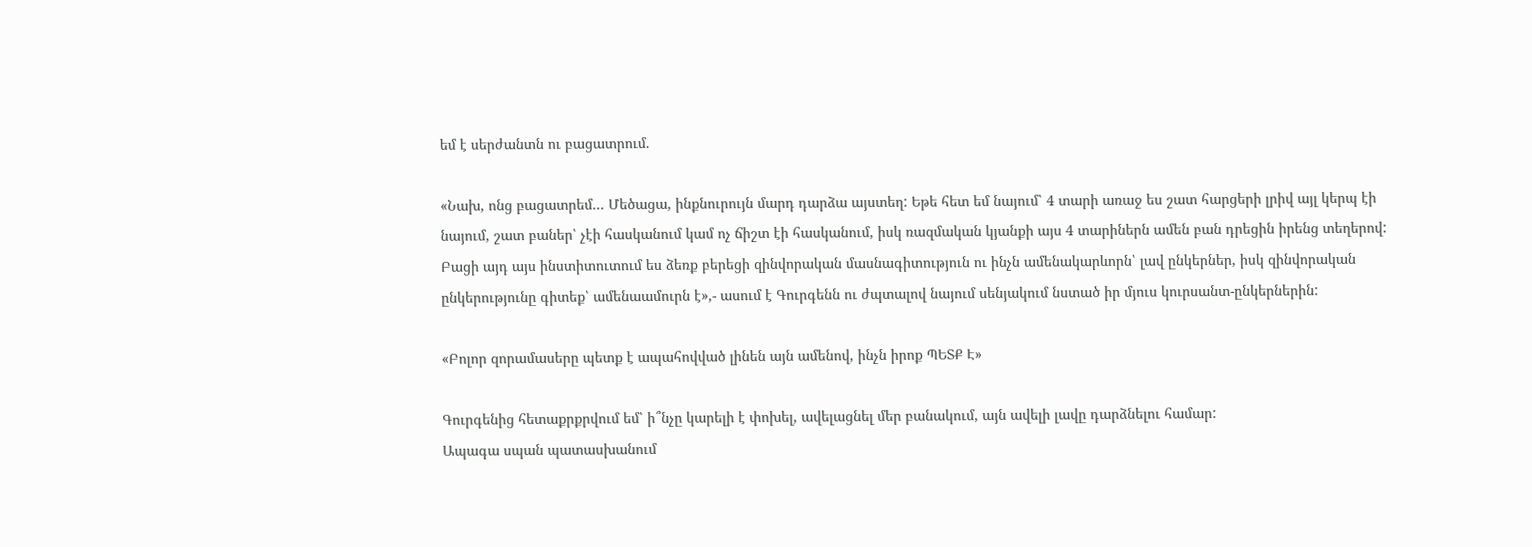եմ է սերժանտն ու բացատրում.

«Նախ, ոնց բացատրեմ... Մեծացա, ինքնուրույն մարդ դարձա այստեղ: Եթե հետ եմ նայում՝ 4 տարի առաջ ես շատ հարցերի լրիվ այլ կերպ էի նայում, շատ բաներ՝ չէի հասկանում կամ ոչ ճիշտ էի հասկանում, իսկ ռազմական կյանքի այս 4 տարիներն ամեն բան դրեցին իրենց տեղերով: Բացի այդ այս ինստիտուտում ես ձեռք բերեցի զինվորական մասնագիտություն ու ինչն ամենակարևորն՝ լավ ընկերներ, իսկ զինվորական ընկերությունը գիտեք՝ ամենաամուրն է»,- ասում է Գուրգենն ու ժպտալով նայում սենյակում նստած իր մյուս կուրսանտ-ընկերներին:

«Բոլոր զորամասերը պետք է ապահովված լինեն այն ամենով, ինչն իրոք ՊԵՏՔ Է»

Գուրգենից հետաքրքրվում եմ՝ ի՞նչը կարելի է փոխել, ավելացնել մեր բանակում, այն ավելի լավը դարձնելու համար:
Ապագա սպան պատասխանում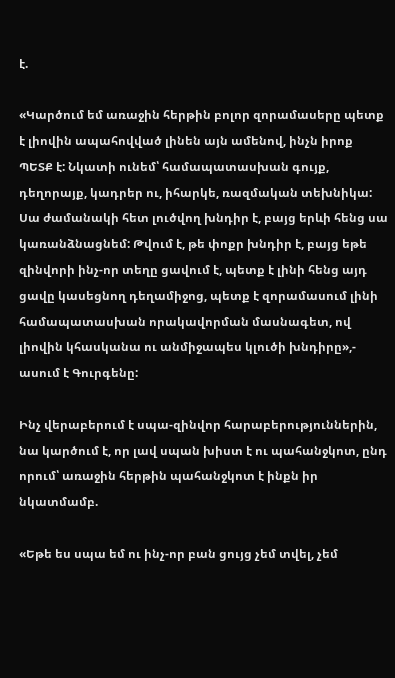է.

«Կարծում եմ առաջին հերթին բոլոր զորամասերը պետք է լիովին ապահովված լինեն այն ամենով, ինչն իրոք ՊԵՏՔ է: Նկատի ունեմ՝ համապատասխան գույք, դեղորայք, կադրեր ու, իհարկե, ռազմական տեխնիկա: Սա ժամանակի հետ լուծվող խնդիր է, բայց երևի հենց սա կառանձնացնեմ: Թվում է, թե փոքր խնդիր է, բայց եթե զինվորի ինչ-որ տեղը ցավում է, պետք է լինի հենց այդ ցավը կասեցնող դեղամիջոց, պետք է զորամասում լինի համապատասխան որակավորման մասնագետ, ով լիովին կհասկանա ու անմիջապես կլուծի խնդիրը»,- ասում է Գուրգենը:

Ինչ վերաբերում է սպա-զինվոր հարաբերություններին, նա կարծում է, որ լավ սպան խիստ է ու պահանջկոտ, ընդ որում՝ առաջին հերթին պահանջկոտ է ինքն իր նկատմամբ.

«Եթե ես սպա եմ ու ինչ-որ բան ցույց չեմ տվել, չեմ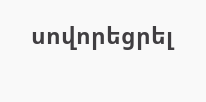սովորեցրել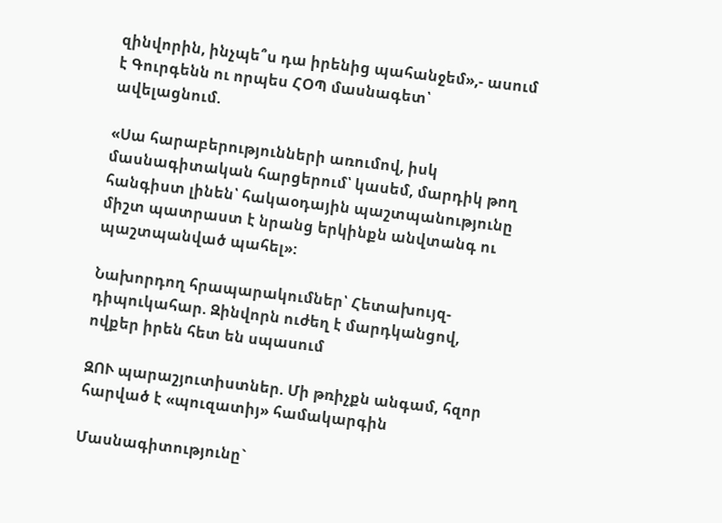զինվորին, ինչպե՞ս դա իրենից պահանջեմ»,- ասում է Գուրգենն ու որպես ՀՕՊ մասնագետ՝ ավելացնում.

«Սա հարաբերությունների առումով, իսկ մասնագիտական հարցերում՝ կասեմ, մարդիկ թող հանգիստ լինեն՝ հակաօդային պաշտպանությունը միշտ պատրաստ է նրանց երկինքն անվտանգ ու պաշտպանված պահել»:

Նախորդող հրապարակումներ՝ Հետախույզ-դիպուկահար. Զինվորն ուժեղ է մարդկանցով, ովքեր իրեն հետ են սպասում

ԶՈՒ պարաշյուտիստներ. Մի թռիչքն անգամ, հզոր հարված է «պուզատիյ» համակարգին

Մասնագիտությունը`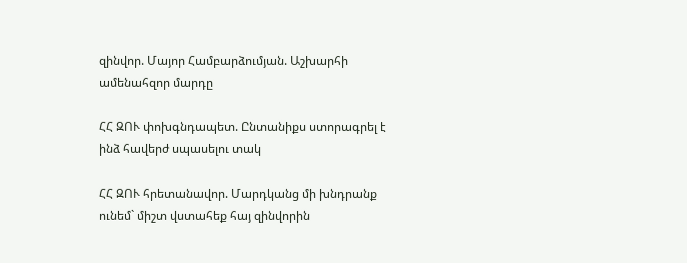զինվոր. Մայոր Համբարձումյան. Աշխարհի ամենահզոր մարդը

ՀՀ ԶՈՒ փոխգնդապետ. Ընտանիքս ստորագրել է ինձ հավերժ սպասելու տակ

ՀՀ ԶՈՒ հրետանավոր. Մարդկանց մի խնդրանք ունեմ` միշտ վստահեք հայ զինվորին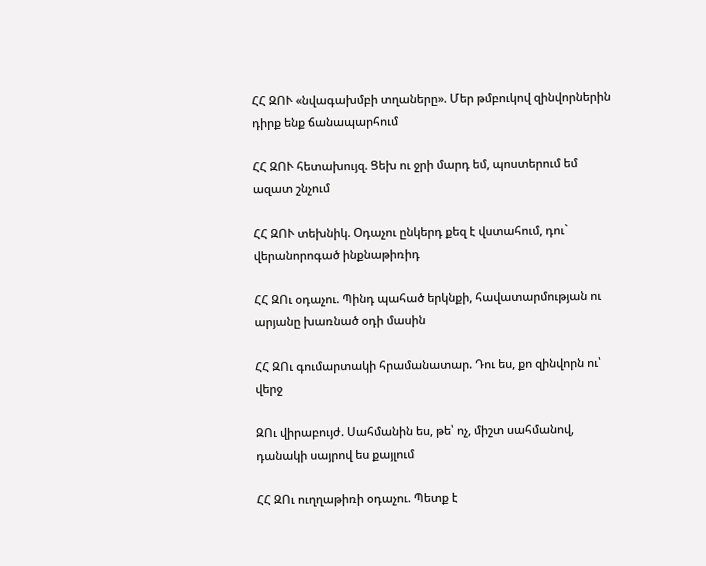ՀՀ ԶՈՒ «նվագախմբի տղաները». Մեր թմբուկով զինվորներին դիրք ենք ճանապարհում

ՀՀ ԶՈՒ հետախույզ. Ցեխ ու ջրի մարդ եմ, պոստերում եմ ազատ շնչում

ՀՀ ԶՈՒ տեխնիկ. Օդաչու ընկերդ քեզ է վստահում, դու` վերանորոգած ինքնաթիռիդ

ՀՀ ԶՈւ օդաչու. Պինդ պահած երկնքի, հավատարմության ու արյանը խառնած օդի մասին

ՀՀ ԶՈւ գումարտակի հրամանատար. Դու ես, քո զինվորն ու՝ վերջ

ԶՈւ վիրաբույժ. Սահմանին ես, թե՝ ոչ, միշտ սահմանով, դանակի սայրով ես քայլում

ՀՀ ԶՈւ ուղղաթիռի օդաչու. Պետք է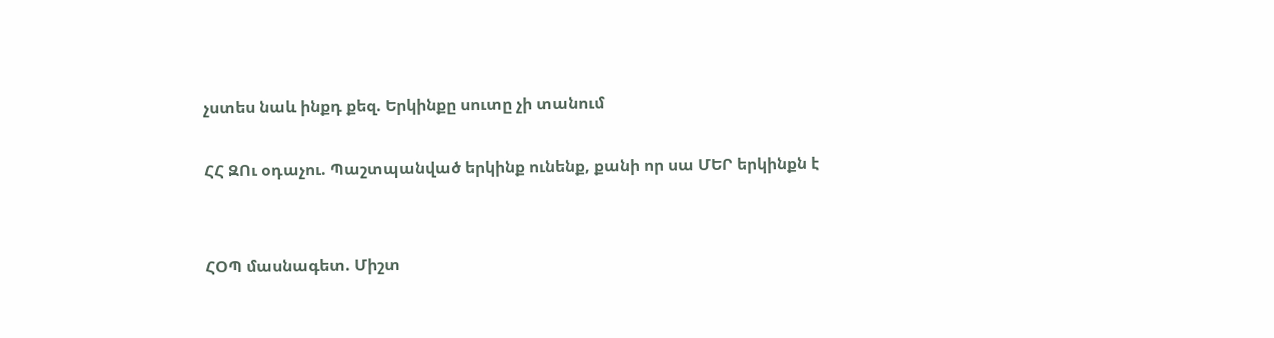չստես նաև ինքդ քեզ. Երկինքը սուտը չի տանում

ՀՀ ԶՈւ օդաչու. Պաշտպանված երկինք ունենք, քանի որ սա ՄԵՐ երկինքն է


ՀՕՊ մասնագետ. Միշտ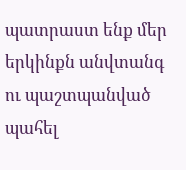պատրաստ ենք մեր երկինքն անվտանգ ու պաշտպանված պահել